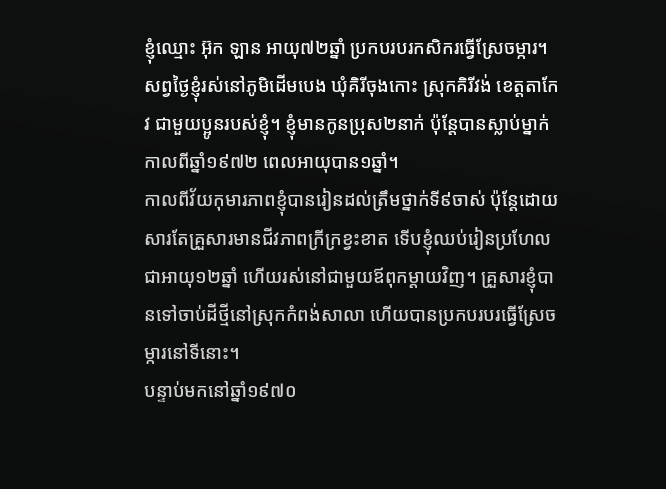ខ្ញុំឈ្មោះ អ៊ុក ឡាន អាយុ៧២ឆ្នាំ ប្រកបរបរកសិករធ្វើស្រែចម្ការ។ សព្វថ្ងៃខ្ញុំរស់នៅភូមិដើមបេង ឃុំគិរីចុងកោះ ស្រុកគិរីវង់ ខេត្តតាកែវ ជាមួយប្អូនរបស់ខ្ញុំ។ ខ្ញុំមានកូនប្រុស២នាក់ ប៉ុន្តែបានស្លាប់ម្នាក់កាលពីឆ្នាំ១៩៧២ ពេលអាយុបាន១ឆ្នាំ។
កាលពីវ័យកុមារភាពខ្ញុំបានរៀនដល់ត្រឹមថ្នាក់ទី៩ចាស់ ប៉ុន្តែដោយសារតែគ្រួសារមានជីវភាពក្រីក្រខ្វះខាត ទើបខ្ញុំឈប់រៀនប្រហែលជាអាយុ១២ឆ្នាំ ហើយរស់នៅជាមួយឪពុកម្តាយវិញ។ គ្រួសារខ្ញុំបានទៅចាប់ដីថ្មីនៅស្រុកកំពង់សាលា ហើយបានប្រកបរបរធ្វើស្រែចម្ការនៅទីនោះ។
បន្ទាប់មកនៅឆ្នាំ១៩៧០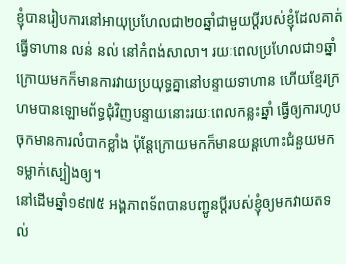ខ្ញុំបានរៀបការនៅអាយុប្រហែលជា២០ឆ្នាំជាមួយប្ដីរបស់ខ្ញុំដែលគាត់ធ្វើទាហាន លន់ នល់ នៅកំពង់សាលា។ រយៈពេលប្រហែលជា១ឆ្នាំក្រោយមកក៏មានការវាយប្រយុទ្ធគ្នានៅបន្ទាយទាហាន ហើយខ្មែរក្រហមបានឡោមព័ទ្ធជុំវិញបន្ទាយនោះរយៈពេលកន្លះឆ្នាំ ធ្វើឲ្យការហូបចុកមានការលំបាកខ្លាំង ប៉ុន្ដែក្រោយមកក៏មានយន្ដហោះជំនួយមកទម្លាក់ស្បៀងឲ្យ។
នៅដើមឆ្នាំ១៩៧៥ អង្គភាពទ័ពបានបញ្ជូនប្ដីរបស់ខ្ញុំឲ្យមកវាយតទល់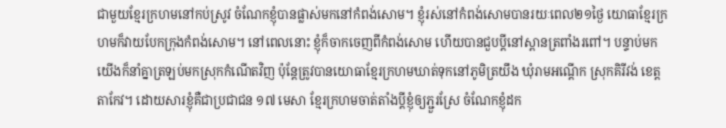ជាមួយខ្មែរក្រហមនៅកប់ស្រូវ ចំណែកខ្ញុំបានផ្លាស់មកនៅកំពង់សោម។ ខ្ញុំរស់នៅកំពង់សោមបានរយៈពេល២១ថ្ងៃ យោធាខ្មែរក្រហមក៏វាយបែកក្រុងកំពង់សោម។ នៅពេលនោះ ខ្ញុំក៏ចាកចេញពីកំពង់សោម ហើយបានជួបប្ដីនៅស្ពានត្រពាំងរពៅ។ បន្ទាប់មក យើងក៏នាំគ្នាត្រឡប់មកស្រុកកំណើតវិញ ប៉ុន្តែត្រូវបានយោធាខ្មែរក្រហមឃាត់ទុកនៅភូមិត្រយឹង ឃុំរាមអណ្ដើក ស្រុកគិរីវង់ ខេត្តតាកែវ។ ដោយសារខ្ញុំគឺជាប្រជាជន ១៧ មេសា ខ្មែរក្រហមចាត់តាំងប្តីខ្ញុំឲ្យភ្ជួរស្រែ ចំណែកខ្ញុំដក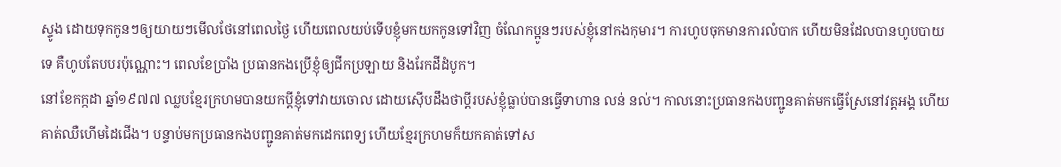ស្ទូង ដោយទុកកូនៗឲ្យយាយៗមើលថែនៅពេលថ្ងៃ ហើយពេលយប់ទើបខ្ញុំមកយកកូនទៅវិញ ចំណែកប្អូនៗរបស់ខ្ញុំនៅកងកុមារ។ ការហូបចុកមានការលំបាក ហើយមិនដែលបានហូបបាយទេ គឺហូបតែបបរប៉ុណ្ណោះ។ ពេលខែប្រាំង ប្រធានកងប្រើខ្ញុំឲ្យជីកប្រឡាយ និងរែកដីដំបូក។
នៅខែកក្កដា ឆ្នាំ១៩៧៧ ឈ្លបខ្មែរក្រហមបានយកប្តីខ្ញុំទៅវាយចោល ដោយស៊ើបដឹងថាប្ដីរបស់ខ្ញុំធ្លាប់បានធ្វើទាហាន លន់ នល់។ កាលនោះប្រធានកងបញ្ជូនគាត់មកធ្វើស្រែនៅវត្តអង្គ ហើយគាត់ឈឺហើមដៃជើង។ បន្ទាប់មកប្រធានកងបញ្ជូនគាត់មកដេកពេទ្យ ហើយខ្មែរក្រហមក៏យកគាត់ទៅស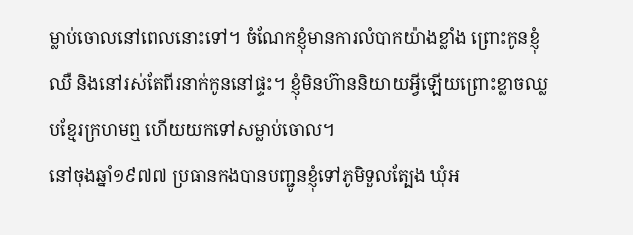ម្លាប់ចោលនៅពេលនោះទៅ។ ចំណែកខ្ញុំមានការលំបាកយ៉ាងខ្លាំង ព្រោះកូនខ្ញុំឈឺ និងនៅរស់តែពីរនាក់កូននៅផ្ទះ។ ខ្ញុំមិនហ៊ាននិយាយអ្វីឡើយព្រោះខ្លាចឈ្លបខ្មែរក្រហមឮ ហើយយកទៅសម្លាប់ចោល។
នៅចុងឆ្នាំ១៩៧៧ ប្រធានកងបានបញ្ជូនខ្ញុំទៅភូមិទួលត្បែង ឃុំអ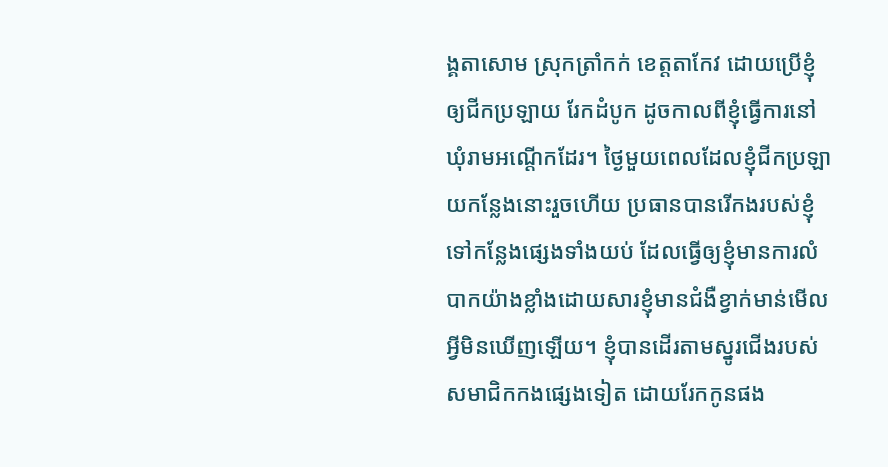ង្គតាសោម ស្រុកត្រាំកក់ ខេត្តតាកែវ ដោយប្រើខ្ញុំឲ្យជីកប្រឡាយ រែកដំបូក ដូចកាលពីខ្ញុំធ្វើការនៅឃុំរាមអណ្ដើកដែរ។ ថ្ងៃមួយពេលដែលខ្ញុំជីកប្រឡាយកន្លែងនោះរួចហើយ ប្រធានបានរើកងរបស់ខ្ញុំទៅកន្លែងផ្សេងទាំងយប់ ដែលធ្វើឲ្យខ្ញុំមានការលំបាកយ៉ាងខ្លាំងដោយសារខ្ញុំមានជំងឺខ្វាក់មាន់មើលអ្វីមិនឃើញឡើយ។ ខ្ញុំបានដើរតាមស្នូរជើងរបស់សមាជិកកងផ្សេងទៀត ដោយរែកកូនផង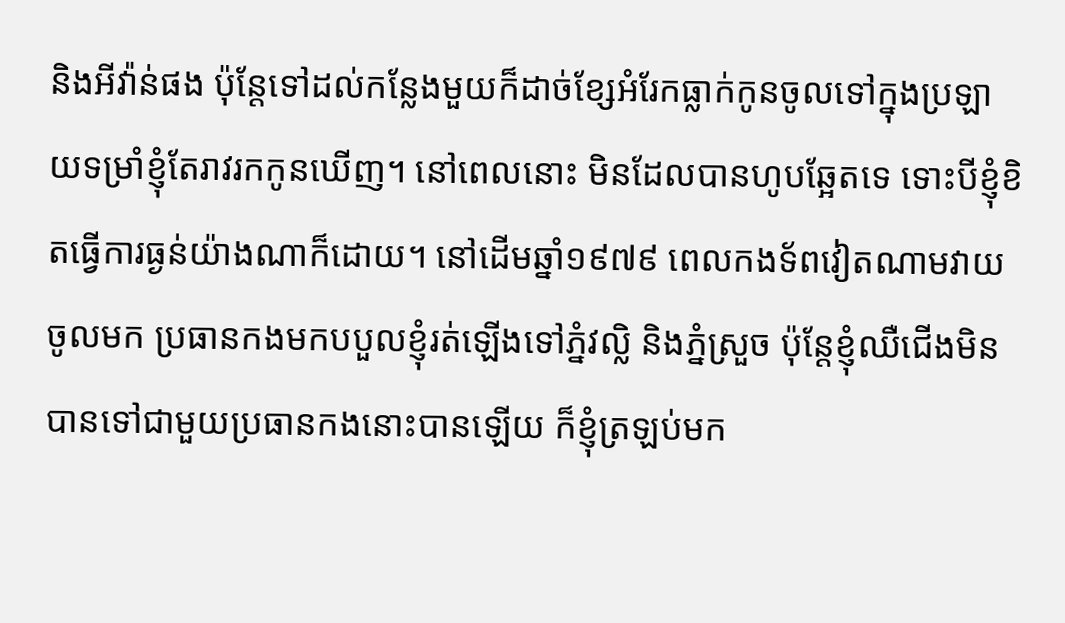និងអីវ៉ាន់ផង ប៉ុន្តែទៅដល់កន្លែងមួយក៏ដាច់ខ្សែអំរែកធ្លាក់កូនចូលទៅក្នុងប្រឡាយទម្រាំខ្ញុំតែរាវរកកូនឃើញ។ នៅពេលនោះ មិនដែលបានហូបឆ្អែតទេ ទោះបីខ្ញុំខិតធ្វើការធ្ងន់យ៉ាងណាក៏ដោយ។ នៅដើមឆ្នាំ១៩៧៩ ពេលកងទ័ពវៀតណាមវាយចូលមក ប្រធានកងមកបបួលខ្ញុំរត់ឡើងទៅភ្នំវល្លិ និងភ្នំស្រួច ប៉ុន្តែខ្ញុំឈឺជើងមិនបានទៅជាមួយប្រធានកងនោះបានឡើយ ក៏ខ្ញុំត្រឡប់មក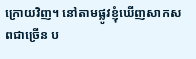ក្រោយវិញ។ នៅតាមផ្លូវខ្ញុំឃើញសាកសពជាច្រើន ប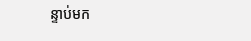ន្ទាប់មក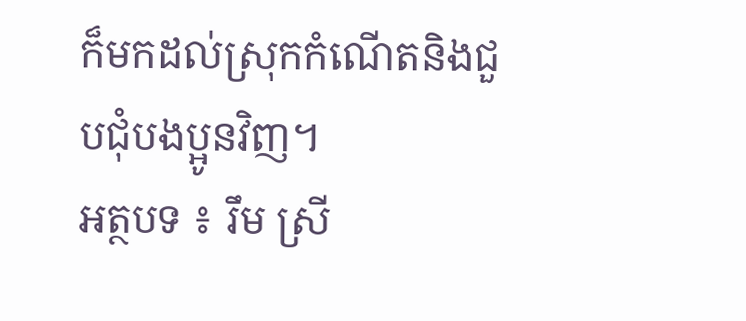ក៏មកដល់ស្រុកកំណើតនិងជួបជុំបងប្អូនវិញ។
អត្ថបទ ៖ រឹម ស្រី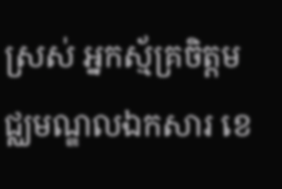ស្រស់ អ្នកស្ម័គ្រចិត្តមជ្ឈមណ្ឌលឯកសារ ខេ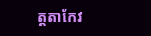ត្តតាកែវ